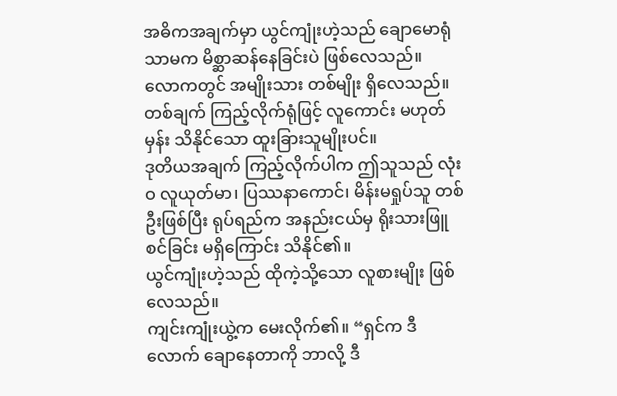အဓိကအချက်မှာ ယွင်ကျုံးဟဲ့သည် ချောမောရုံသာမက မိစ္ဆာဆန်နေခြင်းပဲ ဖြစ်လေသည်။
လောကတွင် အမျိုးသား တစ်မျိုး ရှိလေသည်။ တစ်ချက် ကြည့်လိုက်ရုံဖြင့် လူကောင်း မဟုတ်မှန်း သိနိုင်သော ထူးခြားသူမျိုးပင်။
ဒုတိယအချက် ကြည့်လိုက်ပါက ဤသူသည် လုံးဝ လူယုတ်မာ၊ ပြဿနာကောင်၊ မိန်းမရှုပ်သူ တစ်ဦးဖြစ်ပြီး ရုပ်ရည်က အနည်းငယ်မှ ရိုးသားဖြူစင်ခြင်း မရှိကြောင်း သိနိုင်၏။
ယွင်ကျုံးဟဲ့သည် ထိုကဲ့သို့သော လူစားမျိုး ဖြစ်လေသည်။
ကျင်းကျုံးယွဲ့က မေးလိုက်၏။ “ရှင်က ဒီလောက် ချောနေတာကို ဘာလို့ ဒီ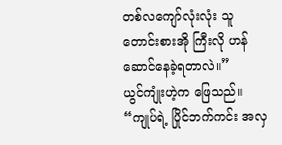တစ်လကျော်လုံးလုံး သူတောင်းစားအို ကြီးလို ဟန်ဆောင်နေခဲ့ရတာလဲ။”
ယွင်ကျုံးဟဲ့က ဖြေသည်။ “ကျုပ်ရဲ့ ပြိုင်ဘက်ကင်း အလှ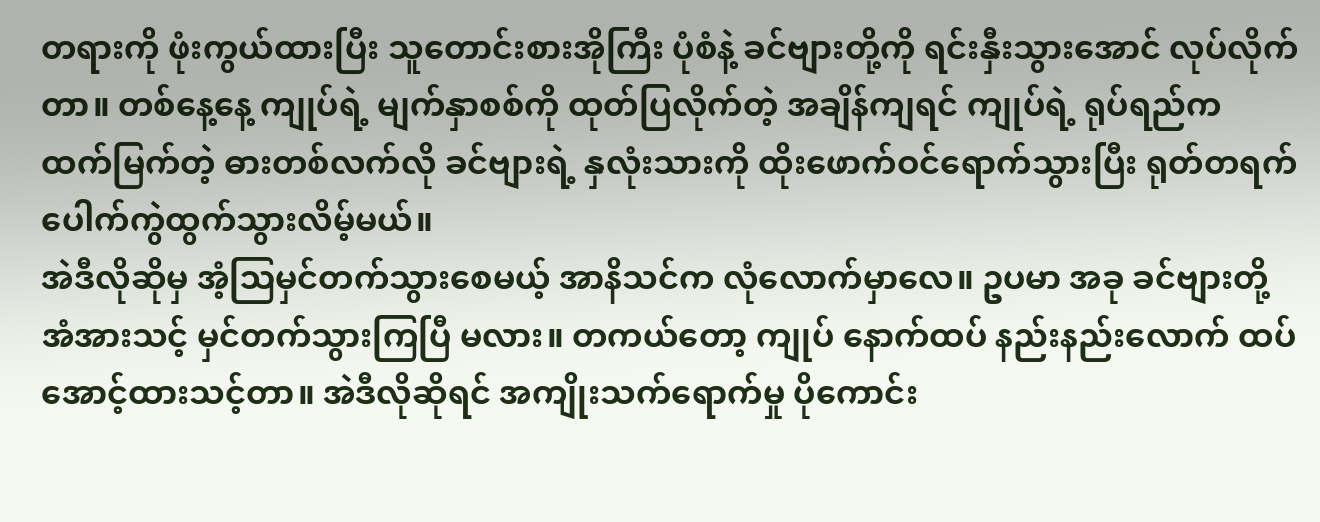တရားကို ဖုံးကွယ်ထားပြီး သူတောင်းစားအိုကြီး ပုံစံနဲ့ ခင်ဗျားတို့ကို ရင်းနှီးသွားအောင် လုပ်လိုက်တာ။ တစ်နေ့နေ့ ကျုပ်ရဲ့ မျက်နှာစစ်ကို ထုတ်ပြလိုက်တဲ့ အချိန်ကျရင် ကျုပ်ရဲ့ ရုပ်ရည်က ထက်မြက်တဲ့ ဓားတစ်လက်လို ခင်ဗျားရဲ့ နှလုံးသားကို ထိုးဖောက်ဝင်ရောက်သွားပြီး ရုတ်တရက် ပေါက်ကွဲထွက်သွားလိမ့်မယ်။
အဲဒီလိုဆိုမှ အံ့ဩမှင်တက်သွားစေမယ့် အာနိသင်က လုံလောက်မှာလေ။ ဥပမာ အခု ခင်ဗျားတို့ အံအားသင့် မှင်တက်သွားကြပြီ မလား။ တကယ်တော့ ကျုပ် နောက်ထပ် နည်းနည်းလောက် ထပ်အောင့်ထားသင့်တာ။ အဲဒီလိုဆိုရင် အကျိုးသက်ရောက်မှု ပိုကောင်း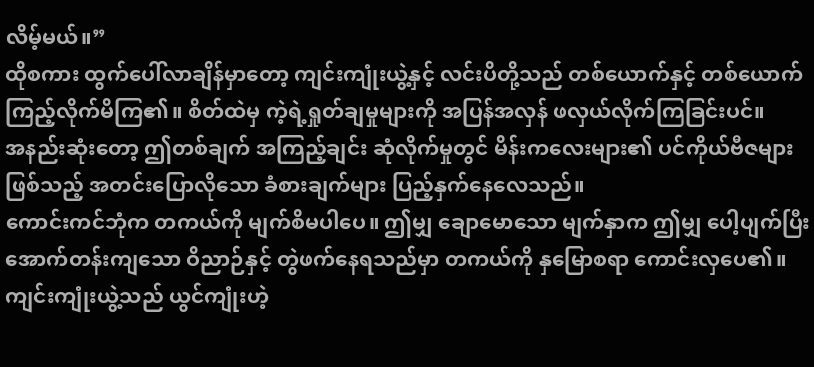လိမ့်မယ်။”
ထိုစကား ထွက်ပေါ်လာချိန်မှာတော့ ကျင်းကျုံးယွဲ့နှင့် လင်းပိတို့သည် တစ်ယောက်နှင့် တစ်ယောက် ကြည့်လိုက်မိကြ၏။ စိတ်ထဲမှ ကဲ့ရဲ့ရှုတ်ချမှုများကို အပြန်အလှန် ဖလှယ်လိုက်ကြခြင်းပင်။
အနည်းဆုံးတော့ ဤတစ်ချက် အကြည့်ချင်း ဆုံလိုက်မှုတွင် မိန်းကလေးများ၏ ပင်ကိုယ်ဗီဇများဖြစ်သည့် အတင်းပြောလိုသော ခံစားချက်များ ပြည့်နှက်နေလေသည်။
ကောင်းကင်ဘုံက တကယ်ကို မျက်စိမပါပေ။ ဤမျှ ချောမောသော မျက်နှာက ဤမျှ ပေါ့ပျက်ပြီး အောက်တန်းကျသော ဝိညာဉ်နှင့် တွဲဖက်နေရသည်မှာ တကယ်ကို နှမြောစရာ ကောင်းလှပေ၏။
ကျင်းကျုံးယွဲ့သည် ယွင်ကျုံးဟဲ့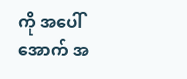ကို အပေါ်အောက် အ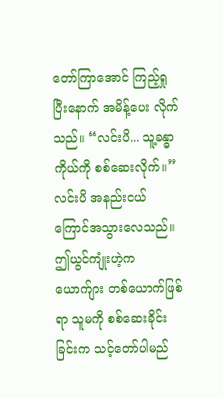တော်ကြာအောင် ကြည့်ရှုပြီးနောက် အမိန့်ပေး လိုက်သည်။ “လင်းပိ... သူ့ခန္ဓာကိုယ်ကို စစ်ဆေးလိုက်။”
လင်းပိ အနည်းငယ် ကြောင်အသွားလေသည်။ ဤယွင်ကျုံးဟဲ့က ယောက်ျား တစ်ယောက်ဖြစ်ရာ သူမကို စစ်ဆေးခိုင်းခြင်းက သင့်တော်ပါမည်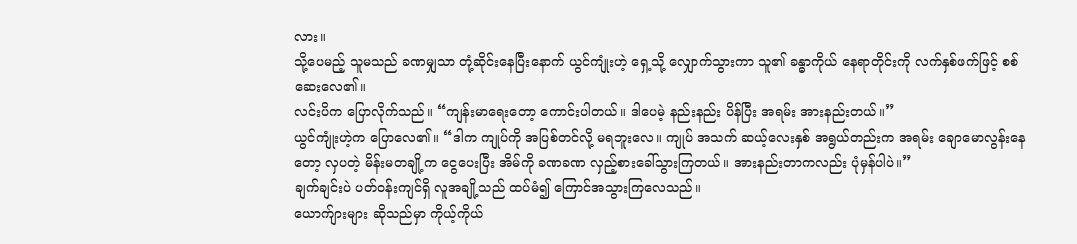လား။
သို့ပေမည့် သူမသည် ခဏမျှသာ တုံ့ဆိုင်းနေပြီးနောက် ယွင်ကျုံးဟဲ့ ရှေ့သို့ လျှောက်သွားကာ သူ၏ ခန္ဓာကိုယ် နေရာတိုင်းကို လက်နှစ်ဖက်ဖြင့် စစ်ဆေးလေ၏။
လင်းပိက ပြောလိုက်သည်။ “ကျန်းမာရေးတော့ ကောင်းပါတယ်။ ဒါပေမဲ့ နည်းနည်း ပိန်ပြီး အရမ်း အားနည်းတယ်။”
ယွင်ကျုံးဟဲ့က ပြောလေ၏။ “ဒါက ကျုပ်ကို အပြစ်တင်လို့ မရဘူးလေ။ ကျုပ် အသက် ဆယ့်လေးနှစ် အရွယ်တည်းက အရမ်း ချောမောလွန်းနေတော့ လှပတဲ့ မိန်းမတချို့က ငွေပေးပြီး အိမ်ကို ခဏခဏ လှည့်စားခေါ်သွားကြတယ်။ အားနည်းတာကလည်း ပုံမှန်ပါပဲ။”
ချက်ချင်းပဲ ပတ်ဝန်းကျင်ရှိ လူအချို့သည် ထပ်မံ၍ ကြောင်အသွားကြလေသည်။
ယောက်ျားများ ဆိုသည်မှာ ကိုယ့်ကိုယ်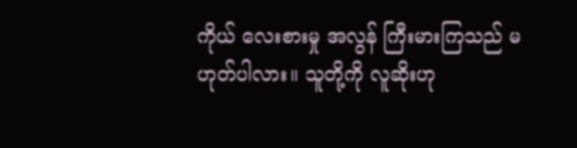ကိုယ် လေးစားမှု အလွန် ကြီးမားကြသည် မဟုတ်ပါလား။ သူတို့ကို လူဆိုးဟု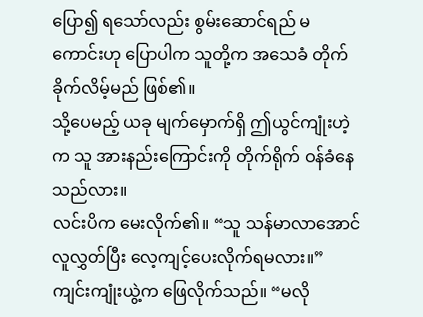ပြော၍ ရသော်လည်း စွမ်းဆောင်ရည် မကောင်းဟု ပြောပါက သူတို့က အသေခံ တိုက်ခိုက်လိမ့်မည် ဖြစ်၏။
သို့ပေမည့် ယခု မျက်မှောက်ရှိ ဤယွင်ကျုံးဟဲ့က သူ အားနည်းကြောင်းကို တိုက်ရိုက် ဝန်ခံနေသည်လား။
လင်းပိက မေးလိုက်၏။ “သူ သန်မာလာအောင် လူလွှတ်ပြီး လေ့ကျင့်ပေးလိုက်ရမလား။”
ကျင်းကျုံးယွဲ့က ဖြေလိုက်သည်။ “မလို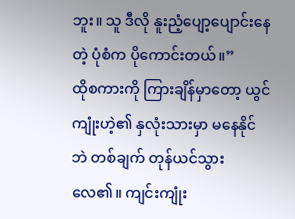ဘူး။ သူ ဒီလို နူးညံ့ပျော့ပျောင်းနေတဲ့ ပုံစံက ပိုကောင်းတယ်။”
ထိုစကားကို ကြားချိန်မှာတော့ ယွင်ကျုံးဟဲ့၏ နှလုံးသားမှာ မနေနိုင်ဘဲ တစ်ချက် တုန်ယင်သွားလေ၏။ ကျင်းကျုံး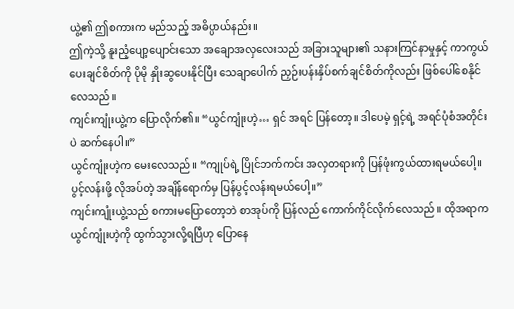ယွဲ့၏ ဤစကားက မည်သည့် အဓိပ္ပာယ်နည်း။
ဤကဲ့သို့ နူးညံ့ပျော့ပျောင်းသော အချောအလှလေးသည် အခြားသူများ၏ သနားကြင်နာမှုနှင့် ကာကွယ် ပေးချင်စိတ်ကို ပိုမို နှိုးဆွပေးနိုင်ပြီး သေချာပေါက် ညှဉ်းပန်းနှိပ်စက်ချင်စိတ်ကိုလည်း ဖြစ်ပေါ်စေနိုင် လေသည်။
ကျင်းကျုံးယွဲ့က ပြောလိုက်၏။ “ယွင်ကျုံးဟဲ့… ရှင် အရင် ပြန်တော့။ ဒါပေမဲ့ ရှင့်ရဲ့ အရင်ပုံစံအတိုင်းပဲ ဆက်နေပါ။”
ယွင်ကျုံးဟဲ့က မေးလေသည်။ “ကျုပ်ရဲ့ ပြိုင်ဘက်ကင်း အလှတရားကို ပြန်ဖုံးကွယ်ထားရမယ်ပေါ့။ ပွင့်လန်းဖို့ လိုအပ်တဲ့ အချိန်ရောက်မှ ပြန်ပွင့်လန်းရမယ်ပေါ့။”
ကျင်းကျုံးယွဲ့သည် စကားမပြောတော့ဘဲ စာအုပ်ကို ပြန်လည် ကောက်ကိုင်လိုက်လေသည်။ ထိုအရာက ယွင်ကျုံးဟဲ့ကို ထွက်သွားလို့ရပြီဟု ပြောနေ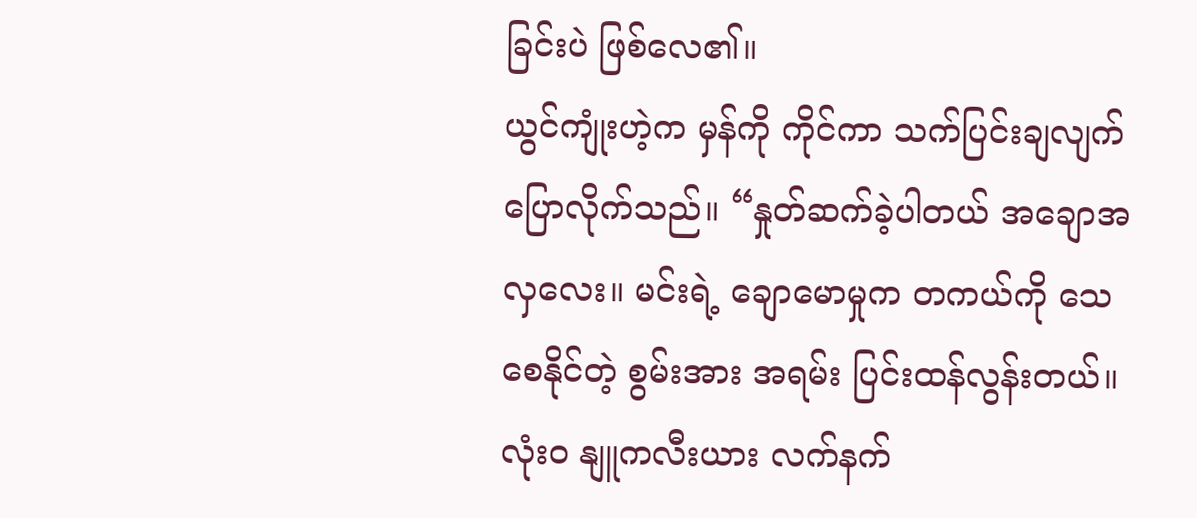ခြင်းပဲ ဖြစ်လေ၏။
ယွင်ကျုံးဟဲ့က မှန်ကို ကိုင်ကာ သက်ပြင်းချလျက် ပြောလိုက်သည်။ “နှုတ်ဆက်ခဲ့ပါတယ် အချောအလှလေး။ မင်းရဲ့ ချောမောမှုက တကယ်ကို သေစေနိုင်တဲ့ စွမ်းအား အရမ်း ပြင်းထန်လွန်းတယ်။ လုံးဝ နျူကလီးယား လက်နက်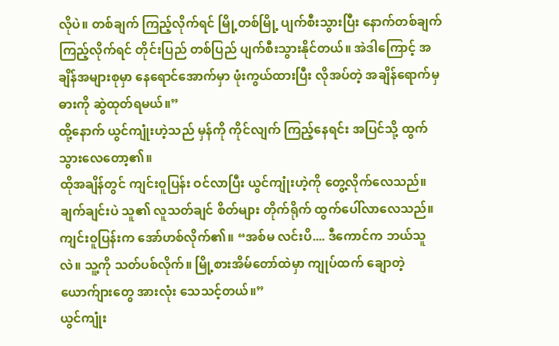လိုပဲ။ တစ်ချက် ကြည့်လိုက်ရင် မြို့တစ်မြို့ ပျက်စီးသွားပြီး နောက်တစ်ချက် ကြည့်လိုက်ရင် တိုင်းပြည် တစ်ပြည် ပျက်စီးသွားနိုင်တယ်။ အဲဒါကြောင့် အချိန်အများစုမှာ နေရောင်အောက်မှာ ဖုံးကွယ်ထားပြီး လိုအပ်တဲ့ အချိန်ရောက်မှ ဓားကို ဆွဲထုတ်ရမယ်။”
ထို့နောက် ယွင်ကျုံးဟဲ့သည် မှန်ကို ကိုင်လျက် ကြည့်နေရင်း အပြင်သို့ ထွက်သွားလေတော့၏။
ထိုအချိန်တွင် ကျင်းဝူပြန်း ဝင်လာပြီး ယွင်ကျုံးဟဲ့ကို တွေ့လိုက်လေသည်။ ချက်ချင်းပဲ သူ၏ လူသတ်ချင် စိတ်များ တိုက်ရိုက် ထွက်ပေါ်လာလေသည်။
ကျင်းဝူပြန်းက အော်ဟစ်လိုက်၏။ “အစ်မ လင်းပိ.... ဒီကောင်က ဘယ်သူလဲ။ သူ့ကို သတ်ပစ်လိုက်။ မြို့စားအိမ်တော်ထဲမှာ ကျုပ်ထက် ချောတဲ့ ယောက်ျားတွေ အားလုံး သေသင့်တယ်။”
ယွင်ကျုံး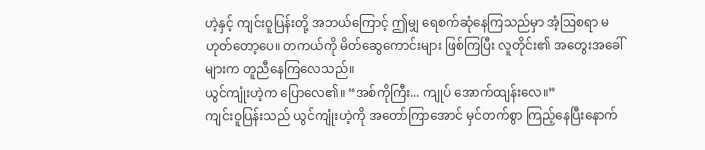ဟဲ့နှင့် ကျင်းဝူပြန်းတို့ အဘယ်ကြောင့် ဤမျှ ရေစက်ဆုံနေကြသည်မှာ အံ့ဩစရာ မဟုတ်တော့ပေ။ တကယ်ကို မိတ်ဆွေကောင်းများ ဖြစ်ကြပြီး လူတိုင်း၏ အတွေးအခေါ်များက တူညီနေကြလေသည်။
ယွင်ကျုံးဟဲ့က ပြောလေ၏။ “အစ်ကိုကြီး... ကျုပ် အောက်ထျန်းလေ။”
ကျင်းဝူပြန်းသည် ယွင်ကျုံးဟဲ့ကို အတော်ကြာအောင် မှင်တက်စွာ ကြည့်နေပြီးနောက်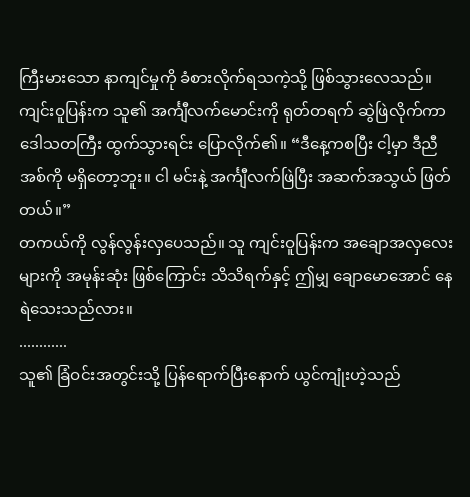ကြီးမားသော နာကျင်မှုကို ခံစားလိုက်ရသကဲ့သို့ ဖြစ်သွားလေသည်။
ကျင်းဝူပြန်းက သူ၏ အင်္ကျီလက်မောင်းကို ရုတ်တရက် ဆွဲဖြဲလိုက်ကာ ဒေါသတကြီး ထွက်သွားရင်း ပြောလိုက်၏။ “ဒီနေ့ကစပြီး ငါ့မှာ ဒီညီအစ်ကို မရှိတော့ဘူး။ ငါ မင်းနဲ့ အင်္ကျီလက်ဖြဲပြီး အဆက်အသွယ် ဖြတ်တယ်။”
တကယ်ကို လွန်လွန်းလှပေသည်။ သူ ကျင်းဝူပြန်းက အချောအလှလေးများကို အမုန်းဆုံး ဖြစ်ကြောင်း သိသိရက်နှင့် ဤမျှ ချောမောအောင် နေရဲသေးသည်လား။
............
သူ၏ ခြံဝင်းအတွင်းသို့ ပြန်ရောက်ပြီးနောက် ယွင်ကျုံးဟဲ့သည်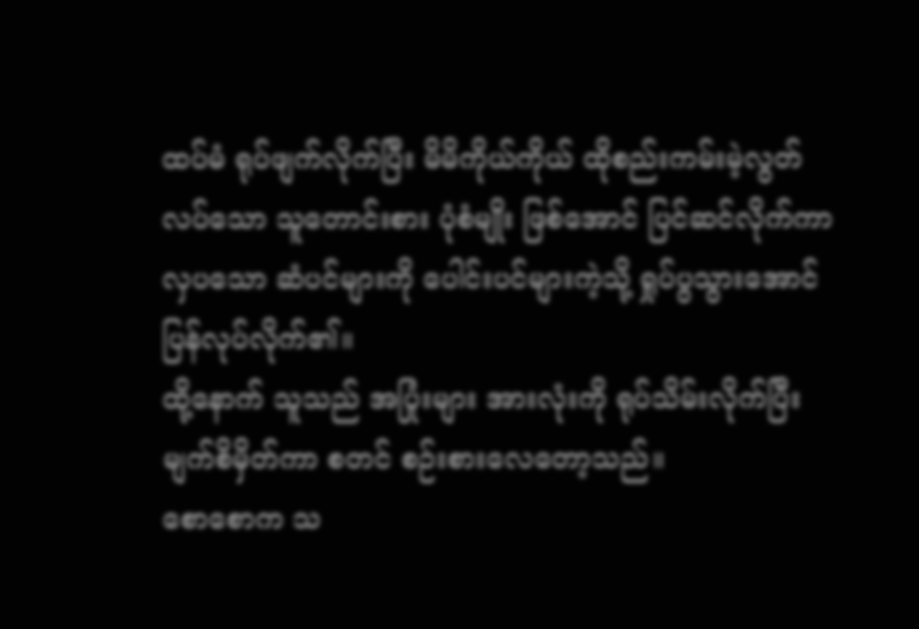ထပ်မံ ရုပ်ဖျက်လိုက်ပြီး မိမိကိုယ်ကိုယ် ထိုစည်းကမ်းမဲ့လွတ်လပ်သော သူတောင်းစား ပုံစံမျိုး ဖြစ်အောင် ပြင်ဆင်လိုက်ကာ လှပသော ဆံပင်များကို ပေါင်းပင်များကဲ့သို့ ရှုပ်ပွသွားအောင် ပြန်လုပ်လိုက်၏။
ထို့နောက် သူသည် အပြုံးများ အားလုံးကို ရုပ်သိမ်းလိုက်ပြီး မျက်စိမှိတ်ကာ စတင် စဉ်းစားလေတော့သည်။
စောစောက သ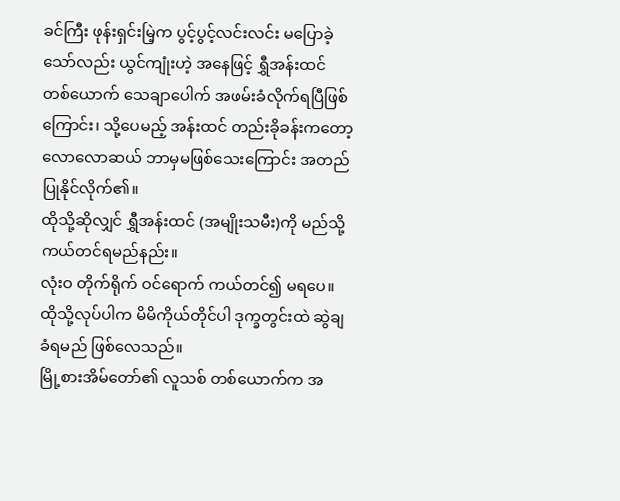ခင်ကြီး ဖုန်းရှင်းမြဲ့က ပွင့်ပွင့်လင်းလင်း မပြောခဲ့သော်လည်း ယွင်ကျုံးဟဲ့ အနေဖြင့် ရွှီအန်းထင် တစ်ယောက် သေချာပေါက် အဖမ်းခံလိုက်ရပြီဖြစ်ကြောင်း၊ သို့ပေမည့် အန်းထင် တည်းခိုခန်းကတော့ လောလောဆယ် ဘာမှမဖြစ်သေးကြောင်း အတည်ပြုနိုင်လိုက်၏။
ထိုသို့ဆိုလျှင် ရွှီအန်းထင် (အမျိုးသမီး)ကို မည်သို့ ကယ်တင်ရမည်နည်း။
လုံးဝ တိုက်ရိုက် ဝင်ရောက် ကယ်တင်၍ မရပေ။ ထိုသို့လုပ်ပါက မိမိကိုယ်တိုင်ပါ ဒုက္ခတွင်းထဲ ဆွဲချခံရမည် ဖြစ်လေသည်။
မြို့စားအိမ်တော်၏ လူသစ် တစ်ယောက်က အ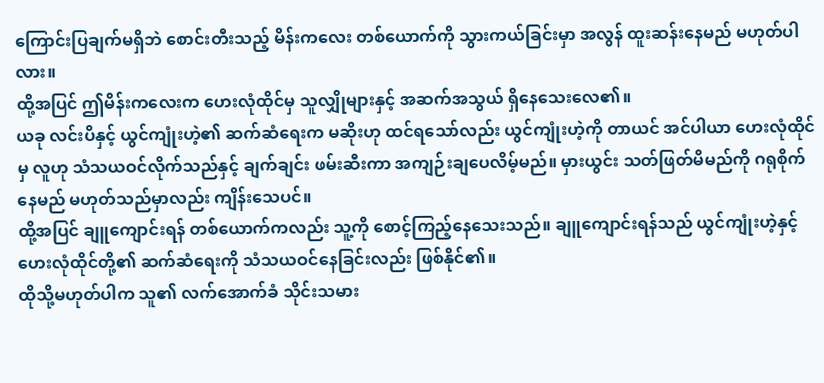ကြောင်းပြချက်မရှိဘဲ စောင်းတီးသည့် မိန်းကလေး တစ်ယောက်ကို သွားကယ်ခြင်းမှာ အလွန် ထူးဆန်းနေမည် မဟုတ်ပါလား။
ထို့အပြင် ဤမိန်းကလေးက ဟေးလုံထိုင်မှ သူလျှိုများနှင့် အဆက်အသွယ် ရှိနေသေးလေ၏။
ယခု လင်းပိနှင့် ယွင်ကျုံးဟဲ့၏ ဆက်ဆံရေးက မဆိုးဟု ထင်ရသော်လည်း ယွင်ကျုံးဟဲ့ကို တာယင် အင်ပါယာ ဟေးလုံထိုင်မှ လူဟု သံသယဝင်လိုက်သည်နှင့် ချက်ချင်း ဖမ်းဆီးကာ အကျဉ်းချပေလိမ့်မည်။ မှားယွင်း သတ်ဖြတ်မိမည်ကို ဂရုစိုက်နေမည် မဟုတ်သည်မှာလည်း ကျိန်းသေပင်။
ထို့အပြင် ချူကျောင်းရန် တစ်ယောက်ကလည်း သူ့ကို စောင့်ကြည့်နေသေးသည်။ ချူကျောင်းရန်သည် ယွင်ကျုံးဟဲ့နှင့် ဟေးလုံထိုင်တို့၏ ဆက်ဆံရေးကို သံသယဝင်နေခြင်းလည်း ဖြစ်နိုင်၏။
ထိုသို့မဟုတ်ပါက သူ၏ လက်အောက်ခံ သိုင်းသမား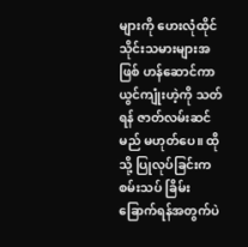များကို ဟေးလုံထိုင် သိုင်းသမားများအဖြစ် ဟန်ဆောင်ကာ ယွင်ကျုံးဟဲ့ကို သတ်ရန် ဇာတ်လမ်းဆင်မည် မဟုတ်ပေ။ ထိုသို့ ပြုလုပ်ခြင်းက စမ်းသပ် ခြိမ်းခြောက်ရန်အတွက်ပဲ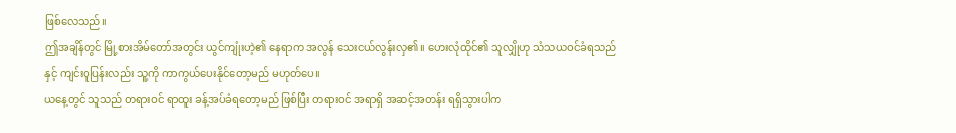ဖြစ်လေသည်။
ဤအချိန်တွင် မြို့စားအိမ်တော်အတွင်း ယွင်ကျုံးဟဲ့၏ နေရာက အလွန် သေးငယ်လွန်းလှ၏။ ဟေးလုံထိုင်၏ သူလျှိုဟု သံသယဝင်ခံရသည်နှင့် ကျင်းဝူပြန်းလည်း သူ့ကို ကာကွယ်ပေးနိုင်တော့မည် မဟုတ်ပေ။
ယနေ့တွင် သူသည် တရားဝင် ရာထူး ခန့်အပ်ခံရတော့မည် ဖြစ်ပြီး တရားဝင် အရာရှိ အဆင့်အတန်း ရရှိသွားပါက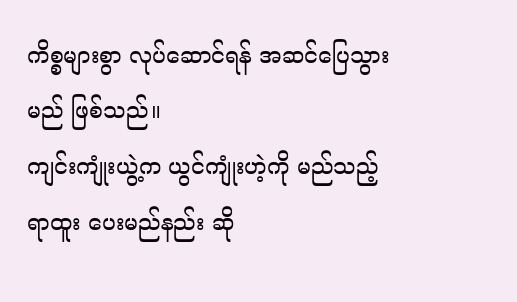ကိစ္စများစွာ လုပ်ဆောင်ရန် အဆင်ပြေသွားမည် ဖြစ်သည်။
ကျင်းကျုံးယွဲ့က ယွင်ကျုံးဟဲ့ကို မည်သည့် ရာထူး ပေးမည်နည်း ဆို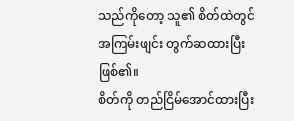သည်ကိုတော့ သူ၏ စိတ်ထဲတွင် အကြမ်းဖျင်း တွက်ဆထားပြီး ဖြစ်၏။
စိတ်ကို တည်ငြိမ်အောင်ထားပြီး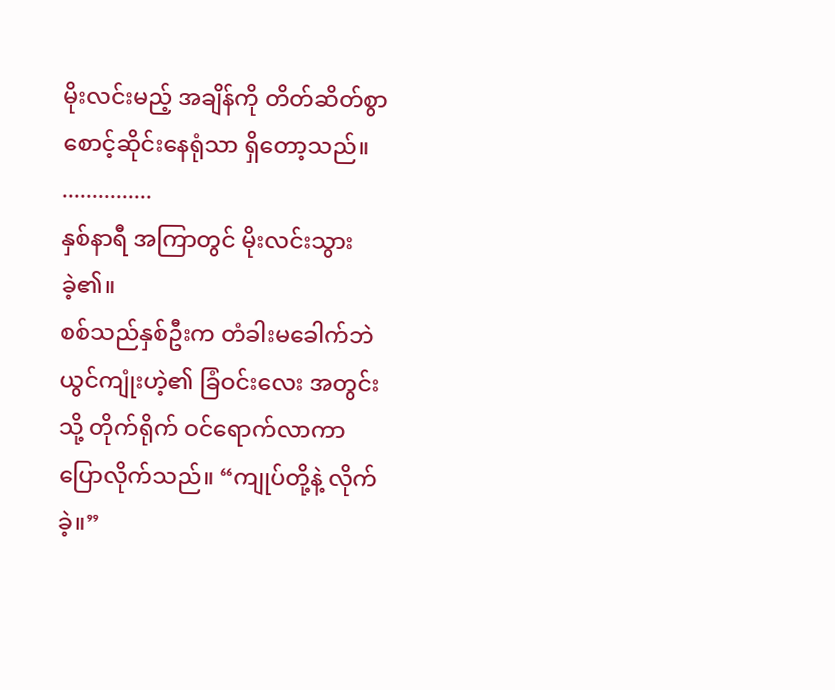မိုးလင်းမည့် အချိန်ကို တိတ်ဆိတ်စွာ စောင့်ဆိုင်းနေရုံသာ ရှိတော့သည်။
...............
နှစ်နာရီ အကြာတွင် မိုးလင်းသွားခဲ့၏။
စစ်သည်နှစ်ဦးက တံခါးမခေါက်ဘဲ ယွင်ကျုံးဟဲ့၏ ခြံဝင်းလေး အတွင်းသို့ တိုက်ရိုက် ဝင်ရောက်လာကာ ပြောလိုက်သည်။ “ကျုပ်တို့နဲ့ လိုက်ခဲ့။”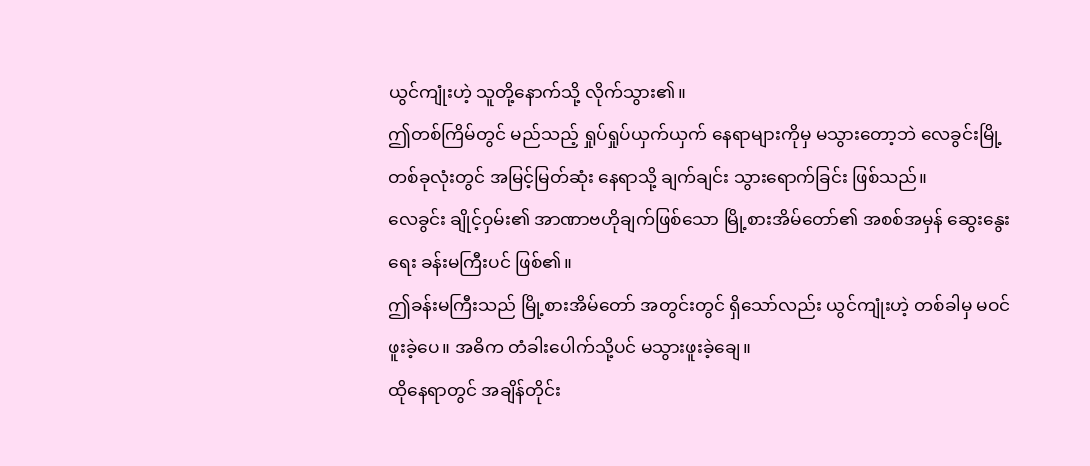ယွင်ကျုံးဟဲ့ သူတို့နောက်သို့ လိုက်သွား၏။
ဤတစ်ကြိမ်တွင် မည်သည့် ရှုပ်ရှုပ်ယှက်ယှက် နေရာများကိုမှ မသွားတော့ဘဲ လေခွင်းမြို့ တစ်ခုလုံးတွင် အမြင့်မြတ်ဆုံး နေရာသို့ ချက်ချင်း သွားရောက်ခြင်း ဖြစ်သည်။
လေခွင်း ချိုင့်ဝှမ်း၏ အာဏာဗဟိုချက်ဖြစ်သော မြို့စားအိမ်တော်၏ အစစ်အမှန် ဆွေးနွေးရေး ခန်းမကြီးပင် ဖြစ်၏။
ဤခန်းမကြီးသည် မြို့စားအိမ်တော် အတွင်းတွင် ရှိသော်လည်း ယွင်ကျုံးဟဲ့ တစ်ခါမှ မဝင်ဖူးခဲ့ပေ။ အဓိက တံခါးပေါက်သို့ပင် မသွားဖူးခဲ့ချေ။
ထိုနေရာတွင် အချိန်တိုင်း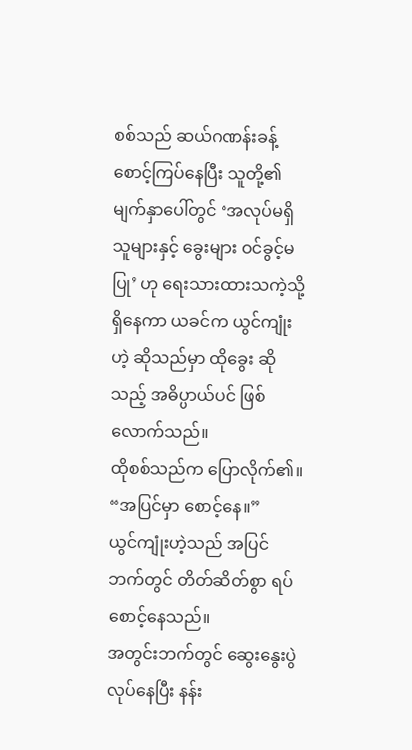စစ်သည် ဆယ်ဂဏန်းခန့် စောင့်ကြပ်နေပြီး သူတို့၏ မျက်နှာပေါ်တွင် ‘အလုပ်မရှိသူများနှင့် ခွေးများ ဝင်ခွင့်မပြု’ ဟု ရေးသားထားသကဲ့သို့ ရှိနေကာ ယခင်က ယွင်ကျုံးဟဲ့ ဆိုသည်မှာ ထိုခွေး ဆိုသည့် အဓိပ္ပာယ်ပင် ဖြစ်လောက်သည်။
ထိုစစ်သည်က ပြောလိုက်၏။ “အပြင်မှာ စောင့်နေ။”
ယွင်ကျုံးဟဲ့သည် အပြင်ဘက်တွင် တိတ်ဆိတ်စွာ ရပ်စောင့်နေသည်။
အတွင်းဘက်တွင် ဆွေးနွေးပွဲ လုပ်နေပြီး နန်း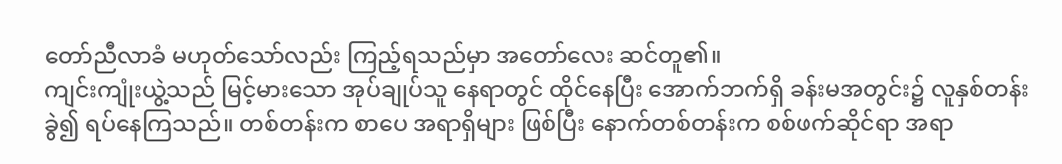တော်ညီလာခံ မဟုတ်သော်လည်း ကြည့်ရသည်မှာ အတော်လေး ဆင်တူ၏။
ကျင်းကျုံးယွဲ့သည် မြင့်မားသော အုပ်ချုပ်သူ နေရာတွင် ထိုင်နေပြီး အောက်ဘက်ရှိ ခန်းမအတွင်း၌ လူနှစ်တန်းခွဲ၍ ရပ်နေကြသည်။ တစ်တန်းက စာပေ အရာရှိများ ဖြစ်ပြီး နောက်တစ်တန်းက စစ်ဖက်ဆိုင်ရာ အရာ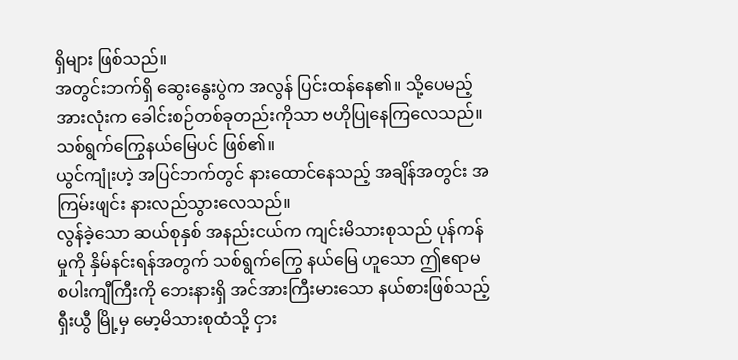ရှိများ ဖြစ်သည်။
အတွင်းဘက်ရှိ ဆွေးနွေးပွဲက အလွန် ပြင်းထန်နေ၏။ သို့ပေမည့် အားလုံးက ခေါင်းစဉ်တစ်ခုတည်းကိုသာ ဗဟိုပြုနေကြလေသည်။ သစ်ရွက်ကြွေနယ်မြေပင် ဖြစ်၏။
ယွင်ကျုံးဟဲ့ အပြင်ဘက်တွင် နားထောင်နေသည့် အချိန်အတွင်း အကြမ်းဖျင်း နားလည်သွားလေသည်။
လွန်ခဲ့သော ဆယ်စုနှစ် အနည်းငယ်က ကျင်းမိသားစုသည် ပုန်ကန်မှုကို နှိမ်နင်းရန်အတွက် သစ်ရွက်ကြွေ နယ်မြေ ဟူသော ဤဧရာမ စပါးကျီကြီးကို ဘေးနားရှိ အင်အားကြီးမားသော နယ်စားဖြစ်သည့် ရှီးယွီ မြို့မှ မော့မိသားစုထံသို့ ငှား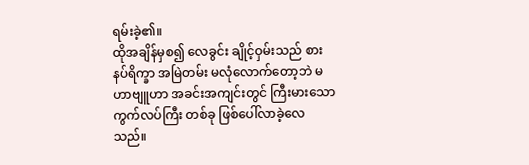ရမ်းခဲ့၏။
ထိုအချိန်မှစ၍ လေခွင်း ချိုင့်ဝှမ်းသည် စားနပ်ရိက္ခာ အမြဲတမ်း မလုံလောက်တော့ဘဲ မဟာဗျူဟာ အခင်းအကျင်းတွင် ကြီးမားသော ကွက်လပ်ကြီး တစ်ခု ဖြစ်ပေါ်လာခဲ့လေသည်။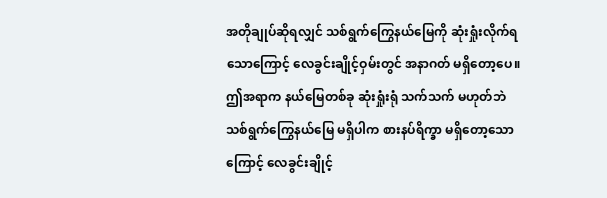အတိုချုပ်ဆိုရလျှင် သစ်ရွက်ကြွေနယ်မြေကို ဆုံးရှုံးလိုက်ရသောကြောင့် လေခွင်းချိုင့်ဝှမ်းတွင် အနာဂတ် မရှိတော့ပေ။
ဤအရာက နယ်မြေတစ်ခု ဆုံးရှုံးရုံ သက်သက် မဟုတ်ဘဲ သစ်ရွက်ကြွေနယ်မြေ မရှိပါက စားနပ်ရိက္ခာ မရှိတော့သောကြောင့် လေခွင်းချိုင့်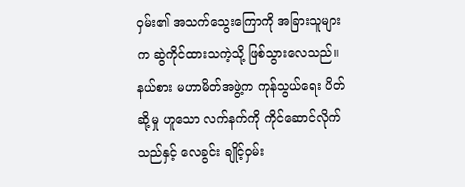ဝှမ်း၏ အသက်သွေးကြောကို အခြားသူများက ဆွဲကိုင်ထားသကဲ့သို့ ဖြစ်သွားလေသည်။
နယ်စား မဟာမိတ်အဖွဲ့က ကုန်သွယ်ရေး ပိတ်ဆို့မှု ဟူသော လက်နက်ကို ကိုင်ဆောင်လိုက်သည်နှင့် လေခွင်း ချိုင့်ဝှမ်း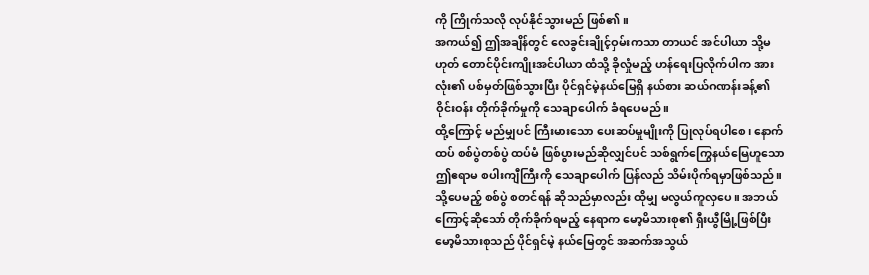ကို ကြိုက်သလို လုပ်နိုင်သွားမည် ဖြစ်၏။
အကယ်၍ ဤအချိန်တွင် လေခွင်းချိုင့်ဝှမ်းကသာ တာယင် အင်ပါယာ သို့မဟုတ် တောင်ပိုင်းကျိုးအင်ပါယာ ထံသို့ ခိုလှုံမည့် ဟန်ရေးပြလိုက်ပါက အားလုံး၏ ပစ်မှတ်ဖြစ်သွားပြီး ပိုင်ရှင်မဲ့နယ်မြေရှိ နယ်စား ဆယ်ဂဏန်းခန့်၏ ဝိုင်းဝန်း တိုက်ခိုက်မှုကို သေချာပေါက် ခံရပေမည်။
ထို့ကြောင့် မည်မျှပင် ကြီးမားသော ပေးဆပ်မှုမျိုးကို ပြုလုပ်ရပါစေ၊ နောက်ထပ် စစ်ပွဲတစ်ပွဲ ထပ်မံ ဖြစ်ပွားမည်ဆိုလျှင်ပင် သစ်ရွက်ကြွေနယ်မြေဟူသော ဤဧရာမ စပါးကျီကြီးကို သေချာပေါက် ပြန်လည် သိမ်းပိုက်ရမှာဖြစ်သည်။
သို့ပေမည့် စစ်ပွဲ စတင်ရန် ဆိုသည်မှာလည်း ထိုမျှ မလွယ်ကူလှပေ။ အဘယ်ကြောင့်ဆိုသော် တိုက်ခိုက်ရမည့် နေရာက မော့မိသားစု၏ ရှီးယွီမြို့ဖြစ်ပြီး မော့မိသားစုသည် ပိုင်ရှင်မဲ့ နယ်မြေတွင် အဆက်အသွယ်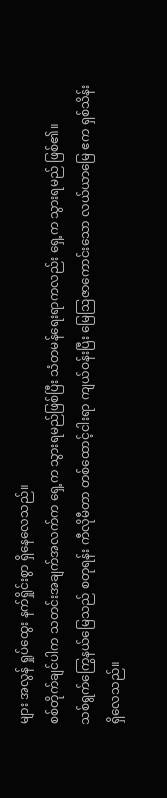များ အလွန် ရှုပ်ထွေး နက်ရှိုင်းစွာ ရှိနေလေသည်။
စစ်တိုက်ချင်ပါက သတင်းအချက်အလက်က ရှေ့က သွားရမည်ဖြစ်ပြီး သံတမန်ရေးရာကလည်း ရှေ့က သွားရမည် ဖြစ်၏။
သစ်ရွက်ကြွေနယ်မြေသည် စတုရန်း ကီလိုမီတာ တစ်ထောင့်ငါးရာ ကျယ်ဝန်းပြီး မြေဩဇာကောင်းသော လယ်ယာမြေ ဧက ရှစ်သိန်း ရှိလေသည်။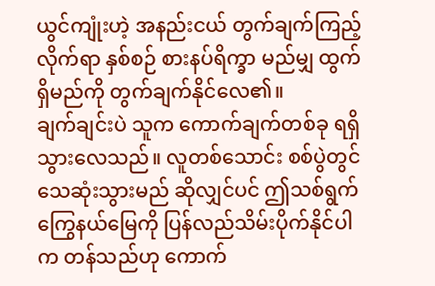ယွင်ကျုံးဟဲ့ အနည်းငယ် တွက်ချက်ကြည့်လိုက်ရာ နှစ်စဉ် စားနပ်ရိက္ခာ မည်မျှ ထွက်ရှိမည်ကို တွက်ချက်နိုင်လေ၏။
ချက်ချင်းပဲ သူက ကောက်ချက်တစ်ခု ရရှိသွားလေသည်။ လူတစ်သောင်း စစ်ပွဲတွင် သေဆုံးသွားမည် ဆိုလျှင်ပင် ဤသစ်ရွက်ကြွေနယ်မြေကို ပြန်လည်သိမ်းပိုက်နိုင်ပါက တန်သည်ဟု ကောက်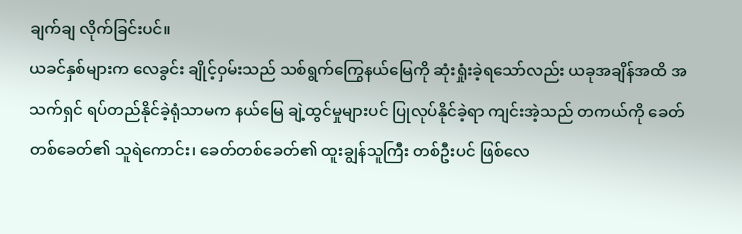ချက်ချ လိုက်ခြင်းပင်။
ယခင်နှစ်များက လေခွင်း ချိုင့်ဝှမ်းသည် သစ်ရွက်ကြွေနယ်မြေကို ဆုံးရှုံးခဲ့ရသော်လည်း ယခုအချိန်အထိ အသက်ရှင် ရပ်တည်နိုင်ခဲ့ရုံသာမက နယ်မြေ ချဲ့ထွင်မှုများပင် ပြုလုပ်နိုင်ခဲ့ရာ ကျင်းအဲ့သည် တကယ်ကို ခေတ်တစ်ခေတ်၏ သူရဲကောင်း၊ ခေတ်တစ်ခေတ်၏ ထူးချွန်သူကြီး တစ်ဦးပင် ဖြစ်လေ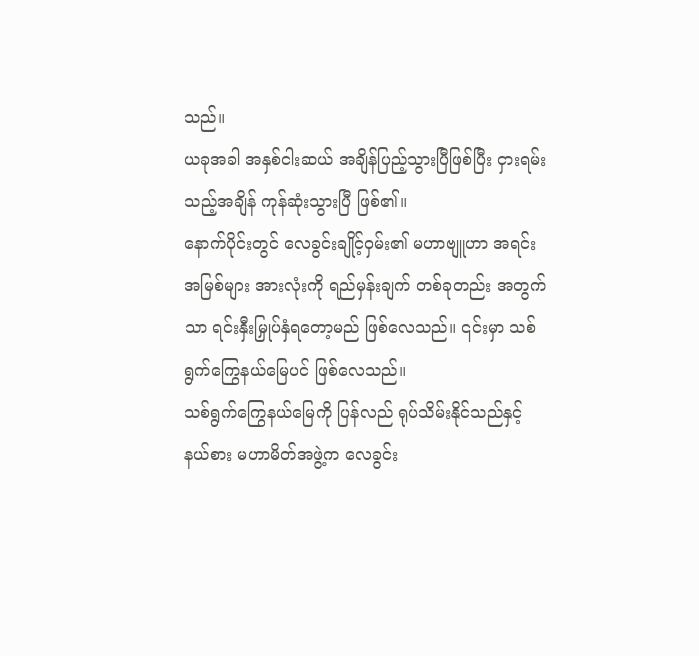သည်။
ယခုအခါ အနှစ်ငါးဆယ် အချိန်ပြည့်သွားပြီဖြစ်ပြီး ငှားရမ်းသည့်အချိန် ကုန်ဆုံးသွားပြီ ဖြစ်၏။
နောက်ပိုင်းတွင် လေခွင်းချိုင့်ဝှမ်း၏ မဟာဗျူဟာ အရင်းအမြစ်များ အားလုံးကို ရည်မှန်းချက် တစ်ခုတည်း အတွက်သာ ရင်းနှီးမြှုပ်နှံရတော့မည် ဖြစ်လေသည်။ ၎င်းမှာ သစ်ရွက်ကြွေနယ်မြေပင် ဖြစ်လေသည်။
သစ်ရွက်ကြွေနယ်မြေကို ပြန်လည် ရုပ်သိမ်းနိုင်သည်နှင့် နယ်စား မဟာမိတ်အဖွဲ့က လေခွင်း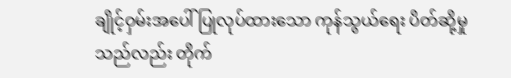ချိုင့်ဝှမ်းအပေါ် ပြုလုပ်ထားသော ကုန်သွယ်ရေး ပိတ်ဆို့မှုသည်လည်း တိုက်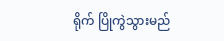ရိုက် ပြိုကွဲသွားမည်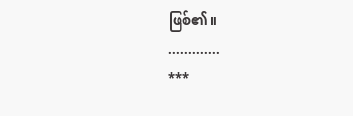ဖြစ်၏။
.............
***